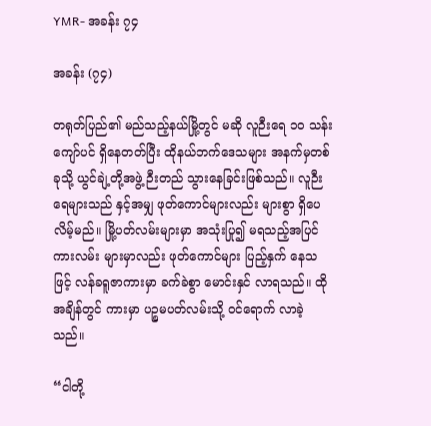YMR- အခန်း ၇၄

အခန်း (၇၄)

တရုတ်ပြည်၏ မည်သည့်နယ်မြို့တွင် မဆို လူဉီးရေ ၁၀ သန်းကျော်ပင် ရှိနေတတ်ပြီး ထိုနယ်ဘက်ဒေသများ အနက်မှတစ်ခုသို့ ယွင်ချဲ့တို့အဖွဲ့ ဉီးတည် သွားနေခြင်းဖြစ်သည်။ လူဉီးရေများသည် နှင့်အမျှ ဖုတ်ကောင်များလည်း များစွာ ရှိပေလိမ့်မည်။ မြို့ပတ်လမ်းများမှာ အသုံးပြု၍ မရသည့်အပြင် ကားလမ်း များမှာလည်း ဖုတ်ကောင်များ ပြည့်နှက် နေသဖြင့် လန်ခရူဇာကားမှာ ခက်ခဲစွာ မောင်းနှင် လာရသည်။ ထိုအချိန်တွင် ကားမှာ ပဉ္စမပတ်လမ်းသို့ ဝင်ရောက် လာခဲ့သည်။

“ငါတို့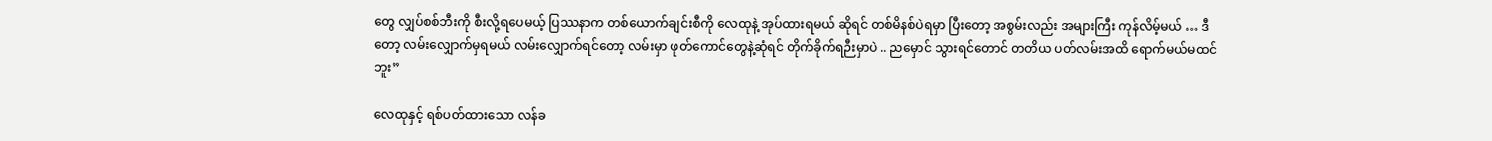တွေ လျှပ်စစ်ဘီးကို စီးလို့ရပေမယ့် ပြဿနာက တစ်ယောက်ချင်းစီကို လေထုနဲ့ အုပ်ထားရမယ် ဆိုရင် တစ်မိနစ်ပဲရမှာ ပြီးတော့ အစွမ်းလည်း အများကြီး ကုန်လိမ့်မယ် … ဒီတော့ လမ်းလျှောက်မှရမယ် လမ်းလျှောက်ရင်တော့ လမ်းမှာ ဖုတ်ကောင်တွေနဲ့ဆုံရင် တိုက်ခိုက်ရဉီးမှာပဲ .. ညမှောင် သွားရင်တောင် တတိယ ပတ်လမ်းအထိ ရောက်မယ်မထင်ဘူး”

လေထုနှင့် ရစ်ပတ်ထားသော လန်ခ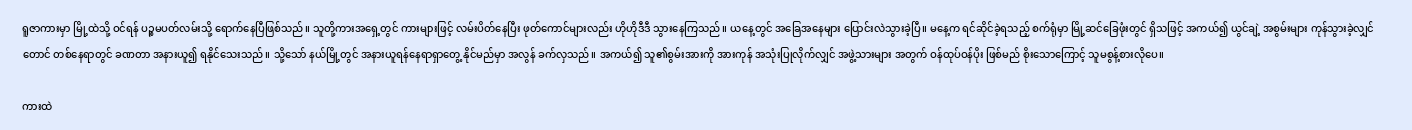ရူဇာကားမှာ မြို့ထဲသို့ ဝင်ရန် ပဉ္စမပတ်လမ်းသို့ ရောက်နေပြီဖြစ်သည်။ သူတို့ကားအရှေ့တွင် ကားများဖြင့် လမ်းပိတ်နေပြီး ဖုတ်ကောင်များလည်း ဟိုဟိုဒီဒီ သွားနေကြသည်။ ယနေ့တွင် အခြေအနေများ ပြောင်းလဲသွားခဲ့ပြီ။ မနေ့က ရင်ဆိုင်ခဲ့ရသည့် စက်ရုံမှာ မြို့ဆင်ခြေဖုံးတွင် ရှိသဖြင့် အကယ်၍ ယွင်ချဲ့ အစွမ်းများ ကုန်သွားခဲ့လျှင်တောင် တစ်နေရာတွင် ခဏတာ အနားယူ၍ ရနိုင်သေးသည်။ သို့သော် နယ်မြို့တွင် အနားယူရန်နေရာရှာတွေ့ နိုင်မည်မှာ အလွန် ခက်လှသည်။ အကယ်၍ သူ၏စွမ်းအားကို အားကုန် အသုံးပြုလိုက်လျှင် အဖွဲ့သားများ အတွက် ဝန်ထုပ်ဝန်ပိုး ဖြစ်မည် စိုးသောကြောင့် သူမစွန့်စားလိုပေ။

ကားထဲ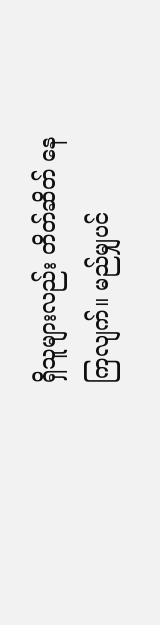ရှိသူများလည်း တိတ်ဆိတ် နေကြလျက်။ မည်မျှပင်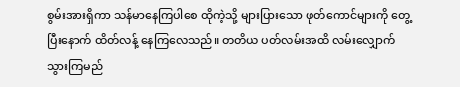စွမ်းအားရှိကာ သန်မာနေကြပါစေ ထိုကဲ့သို့ များပြားသော ဖုတ်ကောင်များကို တွေ့ပြီးနောက် ထိတ်လန့် နေကြလေသည်။ တတိယ ပတ်လမ်းအထိ လမ်းလျှောက် သွားကြမည်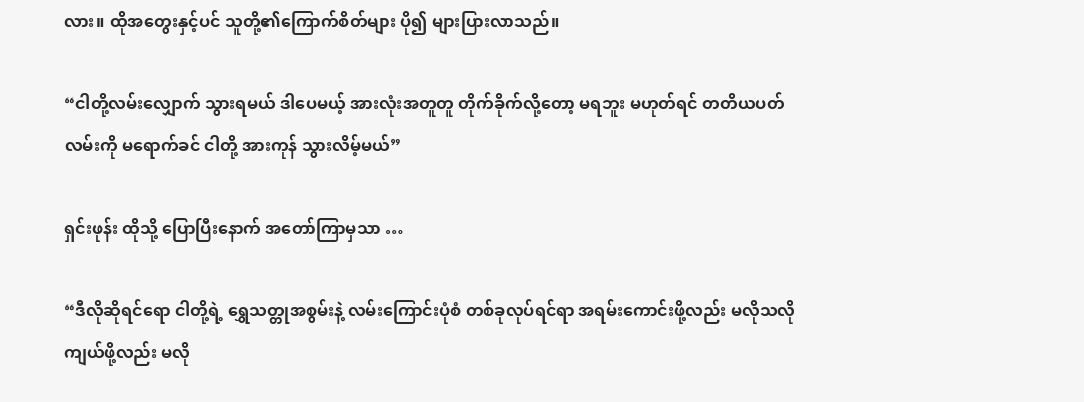လား။ ထိုအတွေးနှင့်ပင် သူတို့၏ကြောက်စိတ်များ ပို၍ များပြားလာသည်။

“ငါတို့လမ်းလျှောက် သွားရမယ် ဒါပေမယ့် အားလုံးအတူတူ တိုက်ခိုက်လို့တော့ မရဘူး မဟုတ်ရင် တတိယပတ်လမ်းကို မရောက်ခင် ငါတို့ အားကုန် သွားလိမ့်မယ်”

ရှင်းဖုန်း ထိုသို့ ပြောပြီးနောက် အတော်ကြာမှသာ …

“ဒီလိုဆိုရင်ရော ငါတို့ရဲ့ ရွှေသတ္တုအစွမ်းနဲ့ လမ်းကြောင်းပုံစံ တစ်ခုလုပ်ရင်ရာ အရမ်းကောင်းဖို့လည်း မလိုသလို ကျယ်ဖို့လည်း မလို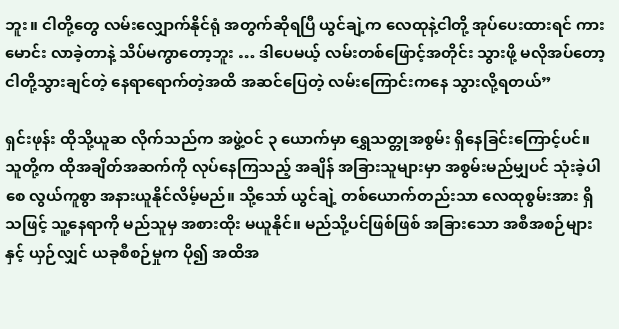ဘူး။ ငါတို့တွေ လမ်းလျှောက်နိုင်ရုံ အတွက်ဆိုရပြီ ယွင်ချဲ့က လေထုနဲ့ငါတို့ အုပ်ပေးထားရင် ကားမောင်း လာခဲ့တာနဲ့ သိပ်မကွာတော့ဘူး … ဒါပေမယ့် လမ်းတစ်ဖြောင့်အတိုင်း သွားဖို့ မလိုအပ်တော့ ငါတို့သွားချင်တဲ့ နေရာရောက်တဲ့အထိ အဆင်ပြေတဲ့ လမ်းကြောင်းကနေ သွားလို့ရတယ်”

ရှင်းဖုန်း ထိုသို့ယူဆ လိုက်သည်က အဖွဲ့ဝင် ၃ ယောက်မှာ ရွှေသတ္တုအစွမ်း ရှိနေခြင်းကြောင့်ပင်။ သူတို့က ထိုအချိတ်အဆက်ကို လုပ်နေကြသည့် အချိန် အခြားသူများမှာ အစွမ်းမည်မျှပင် သုံးခဲ့ပါစေ လွယ်ကူစွာ အနားယူနိုင်လိမ့်မည်။ သို့သော် ယွင်ချဲ့ တစ်ယောက်တည်းသာ လေထုစွမ်းအား ရှိသဖြင့် သူ့နေရာကို မည်သူမှ အစားထိုး မယူနိုင်။ မည်သို့ပင်ဖြစ်ဖြစ် အခြားသော အစီအစဉ်များနှင့် ယှဉ်လျှင် ယခုစီစဉ်မှုက ပို၍ အထိအ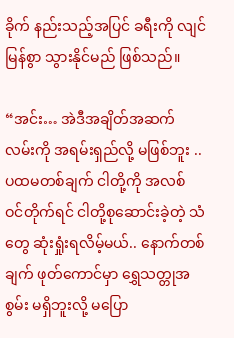ခိုက် နည်းသည့်အပြင် ခရီးကို လျင်မြန်စွာ သွားနိုင်မည် ဖြစ်သည်။

“အင်း… အဲဒီအချိတ်အဆက် လမ်းကို အရမ်းရှည်လို့ မဖြစ်ဘူး .. ပထမတစ်ချက် ငါတို့ကို အလစ် ဝင်တိုက်ရင် ငါတို့စုဆောင်းခဲ့တဲ့ သံတွေ ဆုံးရှုံးရလိမ့်မယ်.. နောက်တစ်ချက် ဖုတ်ကောင်မှာ ရွှေသတ္တုအစွမ်း မရှိဘူးလို့ မပြော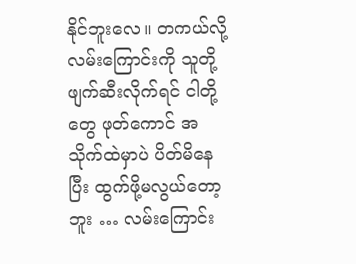နိုင်ဘူးလေ။ တကယ်လို့ လမ်းကြောင်းကို သူတို့ ဖျက်ဆီးလိုက်ရင် ငါတို့တွေ ဖုတ်ကောင် အသိုက်ထဲမှာပဲ ပိတ်မိနေပြီး ထွက်ဖို့မလွယ်တော့ဘူး … လမ်းကြောင်း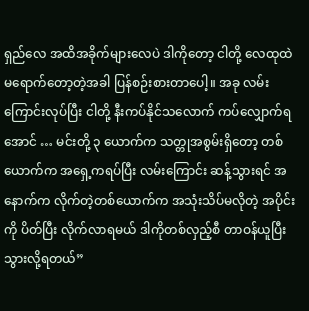ရှည်လေ အထိအခိုက်များလေပဲ ဒါကိုတော့ ငါတို့ လေထုထဲ မရောက်တော့တဲ့အခါ ပြန်စဉ်းစားတာပေါ့။ အခု လမ်းကြောင်းလုပ်ပြီး ငါတို့ နီးကပ်နိုင်သလောက် ကပ်လျှောက်ရအောင် … မင်းတို့ ၃ ယောက်က သတ္တုအစွမ်းရှိတော့ တစ်ယောက်က အရှေ့ကရပ်ပြီး လမ်းကြောင်း ဆန့်သွားရင် အနောက်က လိုက်တဲ့တစ်ယောက်က အသုံးသိပ်မလိုတဲ့ အပိုင်းကို ပိတ်ပြီး လိုက်လာရမယ် ဒါကိုတစ်လှည့်စီ တာဝန်ယူပြီး သွားလို့ရတယ်”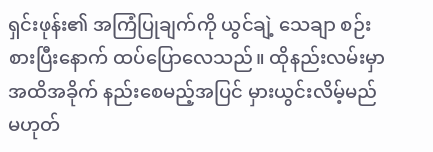ရှင်းဖုန်း၏ အကြံပြုချက်ကို ယွင်ချဲ့ သေချာ စဉ်းစားပြီးနောက် ထပ်ပြောလေသည်။ ထိုနည်းလမ်းမှာ အထိအခိုက် နည်းစေမည့်အပြင် မှားယွင်းလိမ့်မည် မဟုတ်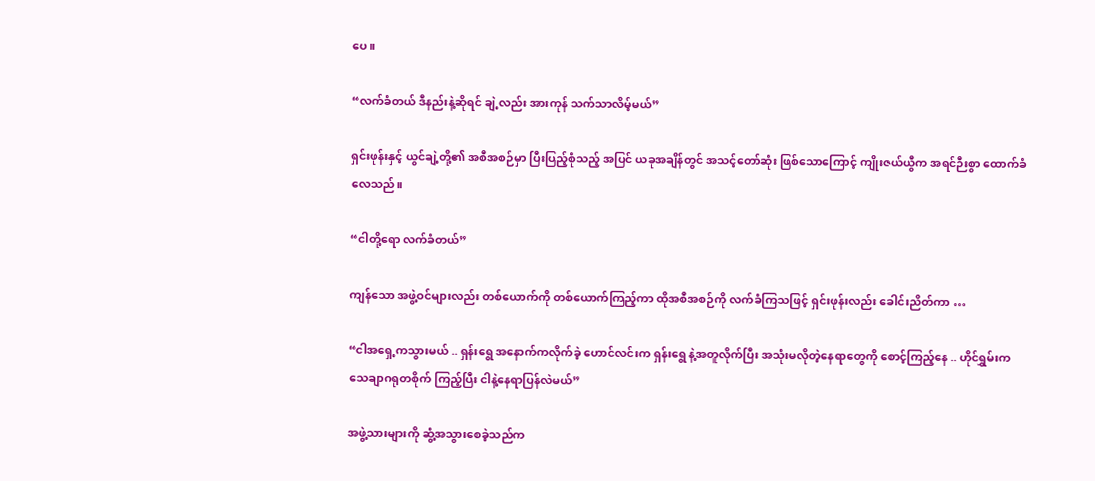ပေ။

“လက်ခံတယ် ဒီနည်းနဲ့ဆိုရင် ချဲ့လည်း အားကုန် သက်သာလိမ့်မယ်”

ရှင်းဖုန်းနှင့် ယွင်ချဲ့တို့၏ အစီအစဉ်မှာ ပြီးပြည့်စုံသည့် အပြင် ယခုအချိန်တွင် အသင့်တော်ဆုံး ဖြစ်သောကြောင့် ကျိုးဇယ်ယွီက အရင်ဉီးစွာ ထောက်ခံလေသည်။

“ငါတို့ရော လက်ခံတယ်”

ကျန်သော အဖွဲ့ဝင်များလည်း တစ်ယောက်ကို တစ်ယောက်ကြည့်ကာ ထိုအစီအစဉ်ကို လက်ခံကြသဖြင့် ရှင်းဖုန်းလည်း ခေါင်းညိတ်ကာ …

“ငါအရှေ့ကသွားမယ် .. ရှန်းရွေ အနောက်ကလိုက်ခဲ့ ဟောင်လင်းက ရှန်းရွေ နဲ့အတူလိုက်ပြီး အသုံးမလိုတဲ့နေရာတွေကို စောင့်ကြည့်နေ .. ဟိုင်ရွှမ်းက သေချာဂရုတစိုက် ကြည့်ပြီး ငါနဲ့နေရာပြန်လဲမယ်”

အဖွဲ့သားများကို ဆွံ့အသွားစေခဲ့သည်က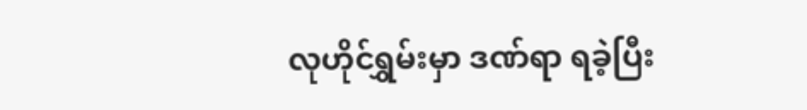လုဟိုင်ရွှမ်းမှာ ဒဏ်ရာ ရခဲ့ပြီး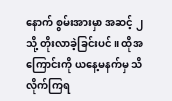နောက် စွမ်းအားမှာ အဆင့် ၂ သို့ တိုးလာခဲ့ခြင်းပင်။ ထိုအကြောင်းကို ယနေ့မနက်မှ သိလိုက်ကြရ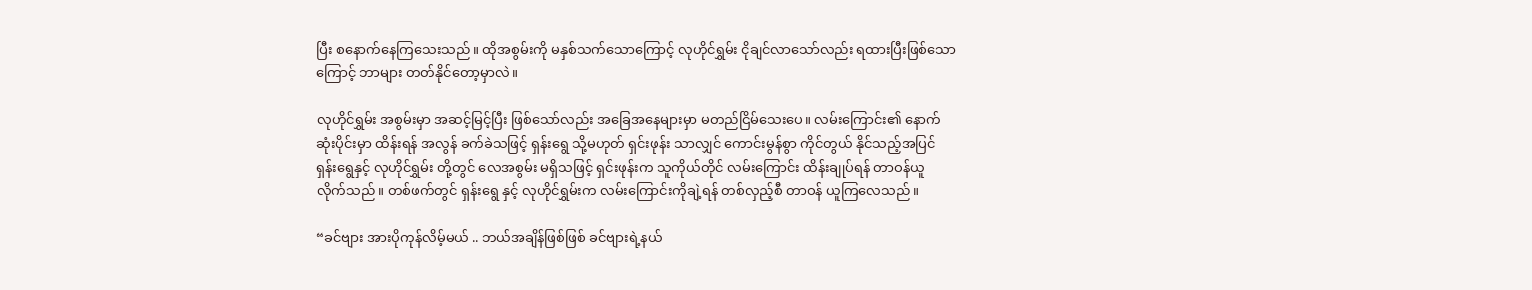ပြီး စနောက်နေကြသေးသည်။ ထိုအစွမ်းကို မနှစ်သက်သောကြောင့် လုဟိုင်ရွှမ်း ငိုချင်လာသော်လည်း ရထားပြီးဖြစ်သောကြောင့် ဘာများ တတ်နိုင်တော့မှာလဲ။

လုဟိုင်ရွှမ်း အစွမ်းမှာ အဆင့်မြင့်ပြီး ဖြစ်သော်လည်း အခြေအနေများမှာ မတည်ငြိမ်သေးပေ။ လမ်းကြောင်း၏ နောက်ဆုံးပိုင်းမှာ ထိန်းရန် အလွန် ခက်ခဲသဖြင့် ရှန်းရွေ သို့မဟုတ် ရှင်းဖုန်း သာလျှင် ကောင်းမွန်စွာ ကိုင်တွယ် နိုင်သည့်အပြင် ရှန်းရွေနှင့် လုဟိုင်ရွှမ်း တို့တွင် လေအစွမ်း မရှိသဖြင့် ရှင်းဖုန်းက သူကိုယ်တိုင် လမ်းကြောင်း ထိန်းချုပ်ရန် တာဝန်ယူ လိုက်သည်။ တစ်ဖက်တွင် ရှန်းရွေ နှင့် လုဟိုင်ရွှမ်းက လမ်းကြောင်းကိုချဲ့ရန် တစ်လှည့်စီ တာဝန် ယူကြလေသည်။

“ခင်ဗျား အားပိုကုန်လိမ့်မယ် .. ဘယ်အချိန်ဖြစ်ဖြစ် ခင်ဗျားရဲ့နယ်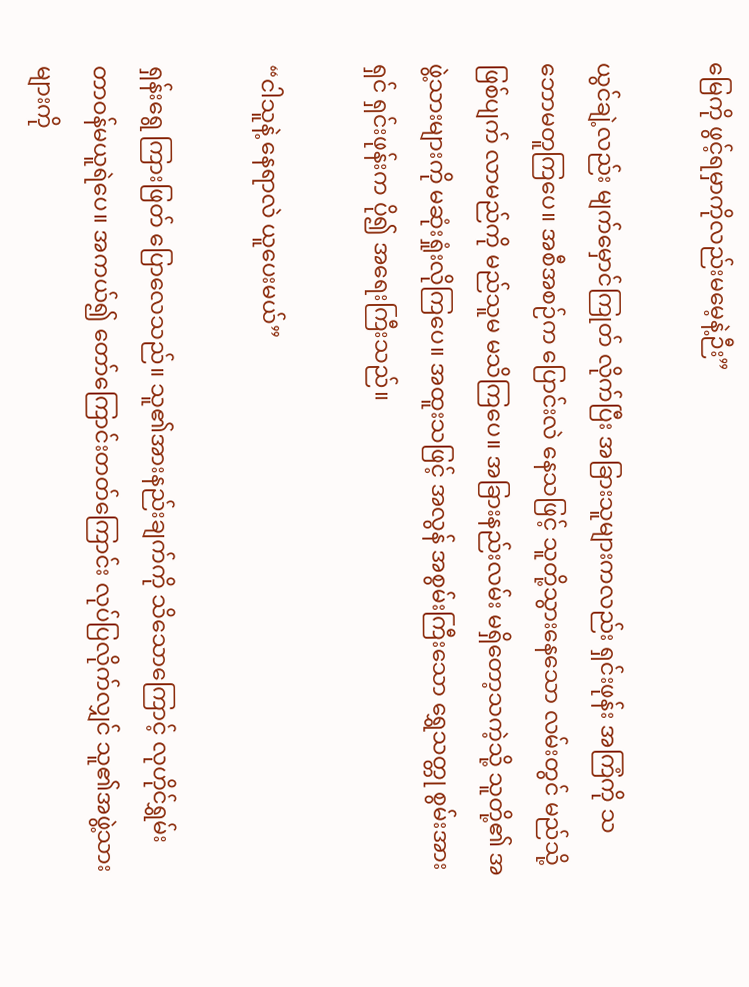မြေကို ဖွင့်ရမှာကိုလည်းမမေ့နဲ့ဉီး”

ယွင်ချဲ့လည်း မျက်မှောင်ကြုတ် လိုက်ပြီး အခြားသူများကလည်း ရှင်းဖုန်း အကြံကို သဘောမတူကြပေ။ အစီအစဉ်က ပြောင်းလဲ နေသဖြင့် သူတို့သွားနေသော လမ်းတွင် မည်သို့ ဖြစ်ပျက် လာမည်ကို မည်သူမ မသိကြပေ။ အခြားနည်းလမ်း မရှိတော့သကဲ့သို့ သူတို့၏ အဖွဲ့သားများကို မဆုံးရှုံးလိုကြပေ။ အထူးသဖြင့် အလွန် အစွမ်းကြီးသော ရွှေသတ္တု စွမ်းအားရှင် ရှင်းဖုန်းက ပို၍ အရေးကြီးသည်။

“ငါသူနဲ့ နေရာလဲ ယူပေးမယ်”

ရှန်းရွေ ကြားဖြတ် ပြောလေသည်။ သူ၏အားနည်းချက်ကို သိသောကြောင့် လုဟိုင်ရွှမ်း တာဝန်မယူရဲပေ။ အကယ်၍ တော်ကြောင်းတတ်ကြောင်း လုပ်ပြလိုက်လျှင် သူ၏အဖွဲ့သားများကို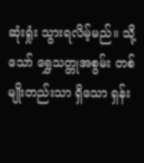ဆုံးရှုံး သွားရလိမ့်မည်။ သို့သော် ရွှေသတ္တုအစွမ်း တစ်မျိုးတည်းသာ ရှိသော ရှန်း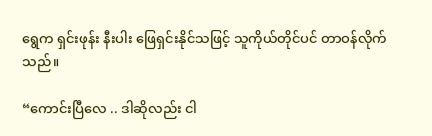ရွေက ရှင်းဖုန်း နီးပါး ဖြေရှင်းနိုင်သဖြင့် သူကိုယ်တိုင်ပင် တာဝန်လိုက်သည်။

“ကောင်းပြီလေ .. ဒါဆိုလည်း ငါ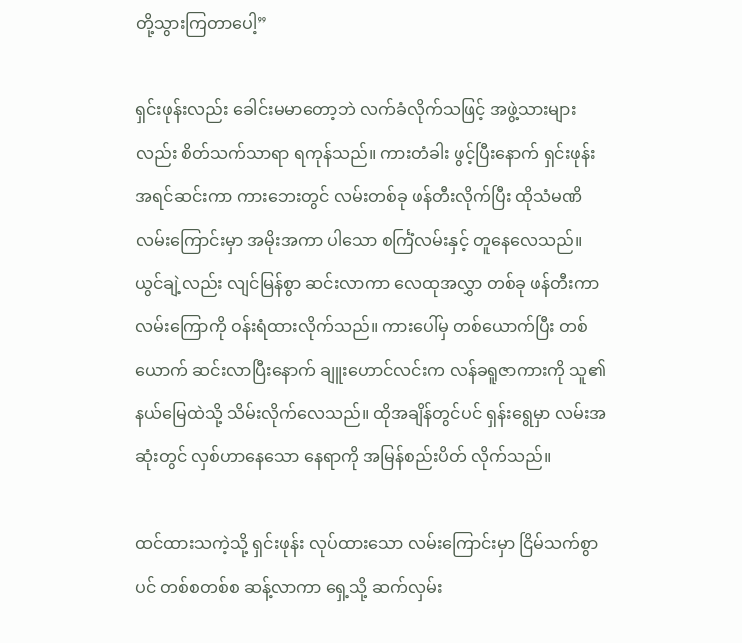တို့သွားကြတာပေါ့”

ရှင်းဖုန်းလည်း ခေါင်းမမာတော့ဘဲ လက်ခံလိုက်သဖြင့် အဖွဲ့သားများလည်း စိတ်သက်သာရာ ရကုန်သည်။ ကားတံခါး ဖွင့်ပြီးနောက် ရှင်းဖုန်း အရင်ဆင်းကာ ကားဘေးတွင် လမ်းတစ်ခု ဖန်တီးလိုက်ပြီး ထိုသံမဏိ လမ်းကြောင်းမှာ အမိုးအကာ ပါသော စင်္ကြံလမ်းနှင့် တူနေလေသည်။ ယွင်ချဲ့လည်း လျင်မြန်စွာ ဆင်းလာကာ လေထုအလွှာ တစ်ခု ဖန်တီးကာ လမ်းကြောကို ဝန်းရံထားလိုက်သည်။ ကားပေါ်မှ တစ်ယောက်ပြီး တစ်ယောက် ဆင်းလာပြီးနောက် ချူးဟောင်လင်းက လန်ခရူဇာကားကို သူ၏နယ်မြေထဲသို့ သိမ်းလိုက်လေသည်။ ထိုအချိန်တွင်ပင် ရှန်းရွေမှာ လမ်းအဆုံးတွင် လှစ်ဟာနေသော နေရာကို အမြန်စည်းပိတ် လိုက်သည်။

ထင်ထားသကဲ့သို့ ရှင်းဖုန်း လုပ်ထားသော လမ်းကြောင်းမှာ ငြိမ်သက်စွာပင် တစ်စတစ်စ ဆန့်လာကာ ရှေ့သို့ ဆက်လှမ်း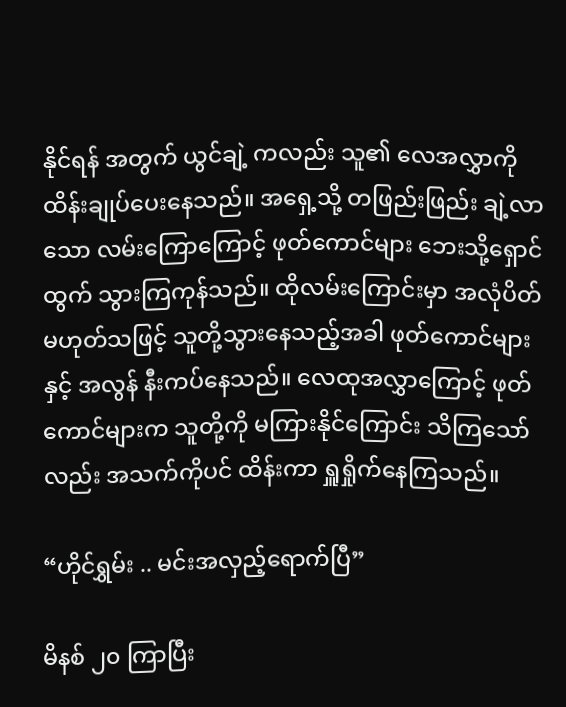နိုင်ရန် အတွက် ယွင်ချဲ့ ကလည်း သူ၏ လေအလွှာကို ထိန်းချုပ်ပေးနေသည်။ အရှေ့သို့ တဖြည်းဖြည်း ချဲ့လာသော လမ်းကြောကြောင့် ဖုတ်ကောင်များ ဘေးသို့ရှောင်ထွက် သွားကြကုန်သည်။ ထိုလမ်းကြောင်းမှာ အလုံပိတ် မဟုတ်သဖြင့် သူတို့သွားနေသည့်အခါ ဖုတ်ကောင်များနှင့် အလွန် နီးကပ်နေသည်။ လေထုအလွှာကြောင့် ဖုတ်ကောင်များက သူတို့ကို မကြားနိုင်ကြောင်း သိကြသော်လည်း အသက်ကိုပင် ထိန်းကာ ရှူရှိုက်နေကြသည်။

“ဟိုင်ရွှမ်း .. မင်းအလှည့်ရောက်ပြီ”

မိနစ် ၂၀ ကြာပြီး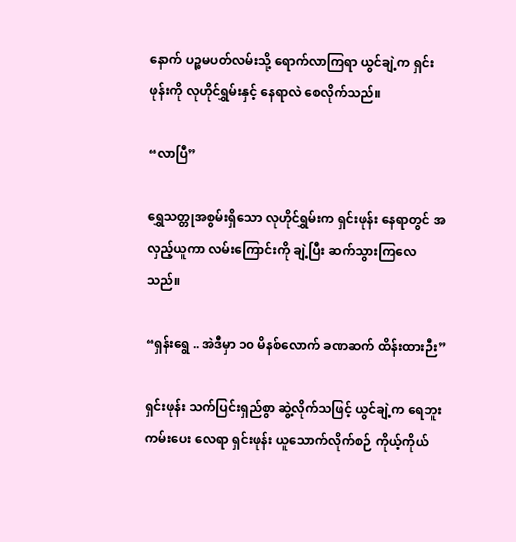နောက် ပဉ္စမပတ်လမ်းသို့ ရောက်လာကြရာ ယွင်ချဲ့က ရှင်းဖုန်းကို လုဟိုင်ရွှမ်းနှင့် နေရာလဲ စေလိုက်သည်။

“လာပြီ”

ရွှေသတ္တုအစွမ်းရှိသော လုဟိုင်ရွှမ်းက ရှင်းဖုန်း နေရာတွင် အလှည့်ယူကာ လမ်းကြောင်းကို ချဲ့ပြီး ဆက်သွားကြလေသည်။

“ရှန်းရွေ .. အဲဒီမှာ ၁၀ မိနစ်လောက် ခဏဆက် ထိန်းထားဉီး”

ရှင်းဖုန်း သက်ပြင်းရှည်စွာ ဆွဲ့လိုက်သဖြင့် ယွင်ချဲ့က ရေဘူးကမ်းပေး လေရာ ရှင်းဖုန်း ယူသောက်လိုက်စဉ် ကိုယ့်ကိုယ်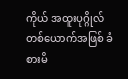ကိုယ် အထူးပုဂ္ဂိုလ် တစ်ယောက်အဖြစ် ခံစားမိ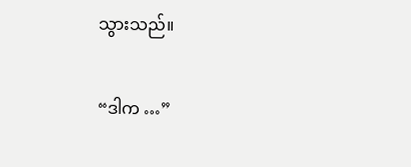သွားသည်။

“ဒါက …”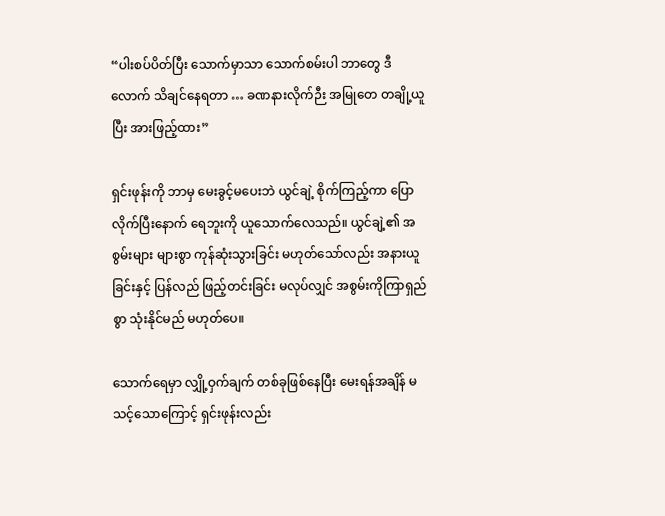“ပါးစပ်ပိတ်ပြီး သောက်မှာသာ သောက်စမ်းပါ ဘာတွေ ဒီလောက် သိချင်နေရတာ … ခဏနားလိုက်ဉီး အမြုတေ တချို့ယူပြီး အားဖြည့်ထား”

ရှင်းဖုန်းကို ဘာမှ မေးခွင့်မပေးဘဲ ယွင်ချဲ့ စိုက်ကြည့်ကာ ပြောလိုက်ပြီးနောက် ရေဘူးကို ယူသောက်လေသည်။ ယွင်ချဲ့၏ အစွမ်းများ များစွာ ကုန်ဆုံးသွားခြင်း မဟုတ်သော်လည်း အနားယူခြင်းနှင့် ပြန်လည် ဖြည့်တင်းခြင်း မလုပ်လျှင် အစွမ်းကိုကြာရှည်စွာ သုံးနိုင်မည် မဟုတ်ပေ။

သောက်ရေမှာ လျှို့ဝှက်ချက် တစ်ခုဖြစ်နေပြီး မေးရန်အချိန် မသင့်သောကြောင့် ရှင်းဖုန်းလည်း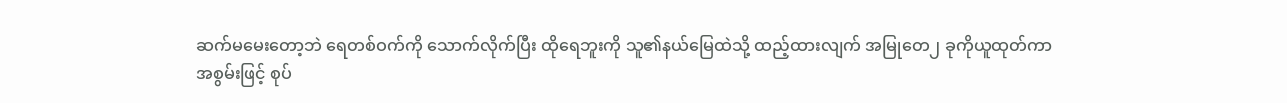ဆက်မမေးတော့ဘဲ ရေတစ်ဝက်ကို သောက်လိုက်ပြီး ထိုရေဘူးကို သူ၏နယ်မြေထဲသို့ ထည့်ထားလျက် အမြုတေ၂ ခုကိုယူထုတ်ကာ အစွမ်းဖြင့် စုပ်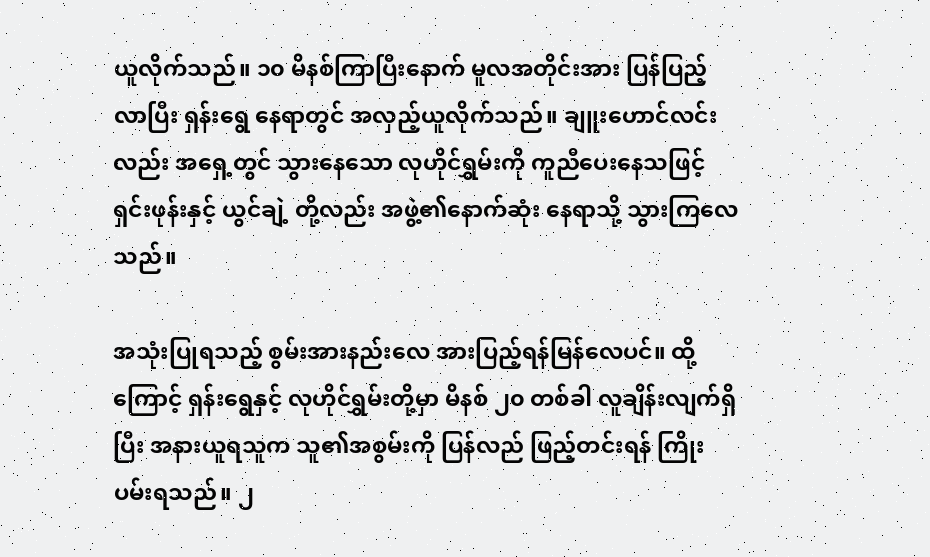ယူလိုက်သည်။ ၁၀ မိနစ်ကြာပြီးနောက် မူလအတိုင်းအား ပြန်ပြည့်လာပြီး ရှန်းရွေ နေရာတွင် အလှည့်ယူလိုက်သည်။ ချူးဟောင်လင်းလည်း အရှေ့တွင် သွားနေသော လုဟိုင်ရွှမ်းကို ကူညီပေးနေသဖြင့် ရှင်းဖုန်းနှင့် ယွင်ချဲ့ တို့လည်း အဖွဲ့၏နောက်ဆုံး နေရာသို့ သွားကြလေသည်။

အသုံးပြုရသည့် စွမ်းအားနည်းလေ အားပြည့်ရန်မြန်လေပင်။ ထို့ကြောင့် ရှန်းရွေနှင့် လုဟိုင်ရွှမ်းတို့မှာ မိနစ် ၂၀ တစ်ခါ လူချိန်းလျက်ရှိပြီး အနားယူရသူက သူ၏အစွမ်းကို ပြန်လည် ဖြည့်တင်းရန် ကြိုးပမ်းရသည်။ ၂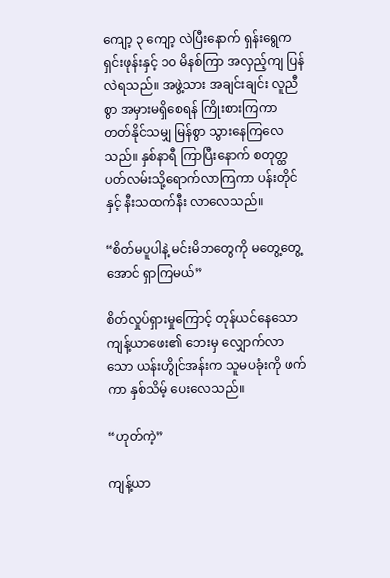ကျော့ ၃ ကျော့ လဲပြီးနောက် ရှန်းရွေက ရှင်းဖုန်းနှင့် ၁၀ မိနစ်ကြာ အလှည့်ကျ ပြန်လဲရသည်။ အဖွဲ့သား အချင်းချင်း လူညီစွာ အမှားမရှိစေရန် ကြိုးစားကြကာ တတ်နိုင်သမျှ မြန်စွာ သွားနေကြလေသည်။ နှစ်နာရီ ကြာပြီးနောက် စတုတ္ထပတ်လမ်းသို့ရောက်လာကြကာ ပန်းတိုင်နှင့် နီးသထက်နီး လာလေသည်။

“စိတ်မပူပါနဲ့ မင်းမိဘတွေကို မတွေ့တွေ့အောင် ရှာကြမယ်”

စိတ်လှုပ်ရှားမှုကြောင့် တုန်ယင်နေသော ကျန့်ယာဖေး၏ ဘေးမှ လျှောက်လာသော ယန်းဟွိုင်အန်းက သူမပခုံးကို ဖက်ကာ နှစ်သိမ့် ပေးလေသည်။

“ဟုတ်ကဲ့”

ကျန့်ယာ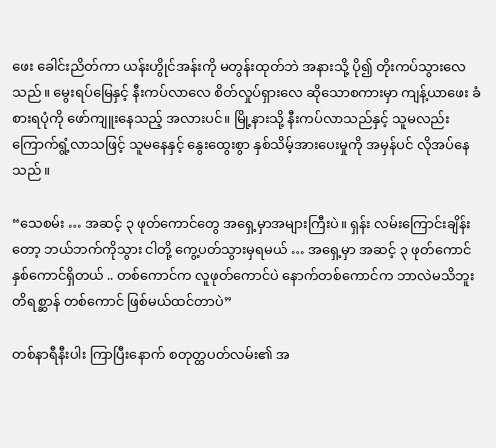ဖေး ခေါင်းညိတ်ကာ ယန်းဟွိုင်အန်းကို မတွန်းထုတ်ဘဲ အနားသို့ ပို၍ တိုးကပ်သွားလေသည်။ မွေးရပ်မြေနှင့် နီးကပ်လာလေ စိတ်လှုပ်ရှားလေ ဆိုသောစကားမှာ ကျန့်ယာဖေး ခံစားရပုံကို ဖော်ကျူးနေသည့် အလားပင်။ မြို့နားသို့ နီးကပ်လာသည်နှင့် သူမလည်း ကြောက်ရွံ့လာသဖြင့် သူမနေနှင့် နွေးထွေးစွာ နှစ်သိမ့်အားပေးမှုကို အမှန်ပင် လိုအပ်နေသည်။

“သေစမ်း … အဆင့် ၃ ဖုတ်ကောင်တွေ အရှေ့မှာအများကြီးပဲ။ ရှန်း လမ်းကြောင်းချိန်းတော့ ဘယ်ဘက်ကိုသွား ငါတို့ ကွေ့ပတ်သွားမှရမယ် … အရှေ့မှာ အဆင့် ၃ ဖုတ်ကောင် နှစ်ကောင်ရှိတယ် .. တစ်ကောင်က လူဖုတ်ကောင်ပဲ နောက်တစ်ကောင်က ဘာလဲမသိဘူး တိရစ္ဆာန် တစ်ကောင် ဖြစ်မယ်ထင်တာပဲ”

တစ်နာရီနီးပါး ကြာပြီးနောက် စတုတ္ထပတ်လမ်း၏ အ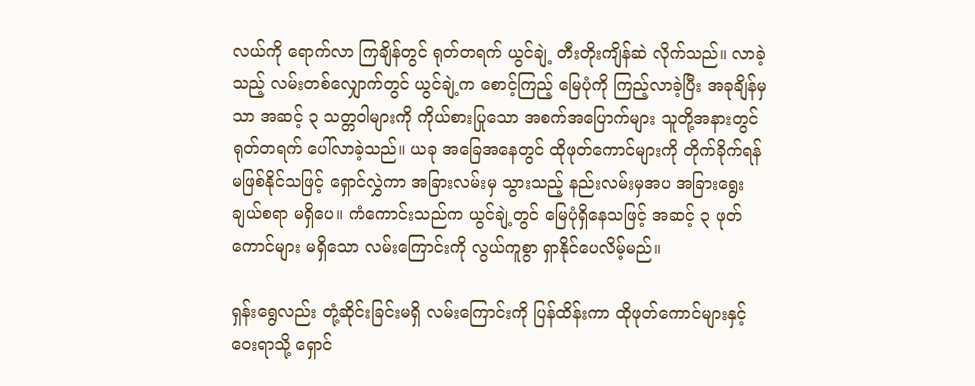လယ်ကို ရောက်လာ ကြချိန်တွင် ရုတ်တရက် ယွင်ချဲ့ တီးတိုးကျိန်ဆဲ လိုက်သည်။ လာခဲ့သည့် လမ်းတစ်လျှောက်တွင် ယွင်ချဲ့က စောင့်ကြည့် မြေပုံကို ကြည့်လာခဲ့ပြီး အခုချိန်မှသာ အဆင့် ၃ သတ္တဝါများကို ကိုယ်စားပြုသော အစက်အပြောက်များ သူတို့အနားတွင် ရုတ်တရက် ပေါ်လာခဲ့သည်။ ယခု အခြေအနေတွင် ထိုဖုတ်ကောင်များကို တိုက်ခိုက်ရန် မဖြစ်နိုင်သဖြင့် ရှောင်လွှဲကာ အခြားလမ်းမှ သွားသည့် နည်းလမ်းမှအပ အခြားရွေးချယ်စရာ မရှိပေ။ ကံကောင်းသည်က ယွင်ချဲ့တွင် မြေပုံရှိနေသဖြင့် အဆင့် ၃ ဖုတ်ကောင်များ မရှိသော လမ်းကြောင်းကို လွယ်ကူစွာ ရှာနိုင်ပေလိမ့်မည်။

ရှန်းရွေလည်း တုံ့ဆိုင်းခြင်းမရှိ လမ်းကြောင်းကို ပြန်ထိန်းကာ ထိုဖုတ်ကောင်များနှင့်ဝေးရာသို့ ရှောင်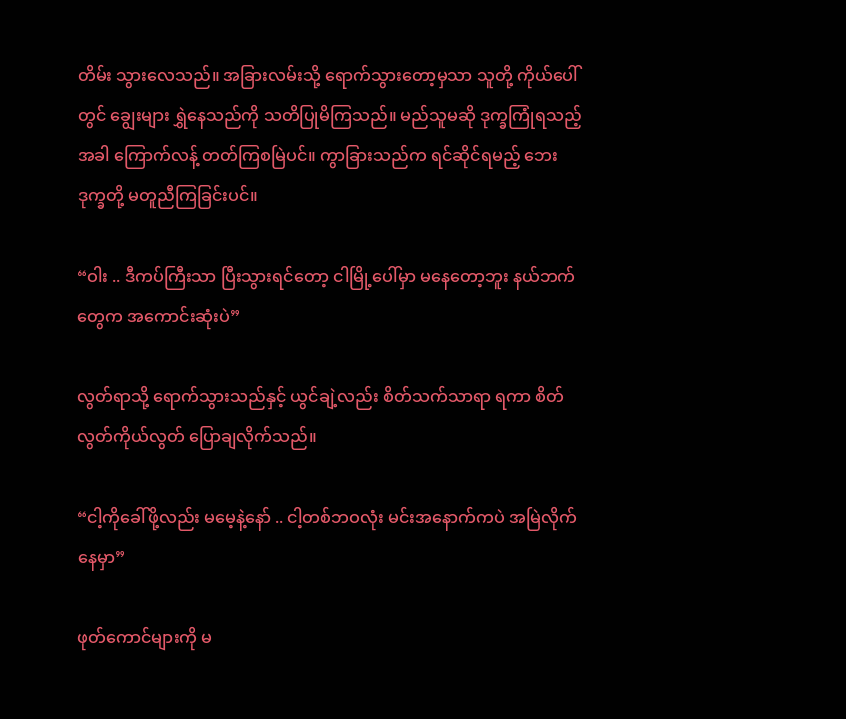တိမ်း သွားလေသည်။ အခြားလမ်းသို့ ရောက်သွားတော့မှသာ သူတို့ ကိုယ်ပေါ်တွင် ချွေးများ ရွှဲနေသည်ကို သတိပြုမိကြသည်။ မည်သူမဆို ဒုက္ခကြုံရသည့်အခါ ကြောက်လန့် တတ်ကြစမြဲပင်။ ကွာခြားသည်က ရင်ဆိုင်ရမည့် ဘေးဒုက္ခတို့ မတူညီကြခြင်းပင်။

“ဝါး .. ဒီကပ်ကြီးသာ ပြီးသွားရင်တော့ ငါမြို့ပေါ်မှာ မနေတော့ဘူး နယ်ဘက်တွေက အကောင်းဆုံးပဲ”

လွတ်ရာသို့ ရောက်သွားသည်နှင့် ယွင်ချဲ့လည်း စိတ်သက်သာရာ ရကာ စိတ်လွတ်ကိုယ်လွတ် ပြောချလိုက်သည်။

“ငါ့ကိုခေါ်ဖို့လည်း မမေ့နဲ့နော် .. ငါ့တစ်ဘဝလုံး မင်းအနောက်ကပဲ အမြဲလိုက်နေမှာ”

ဖုတ်ကောင်များကို မ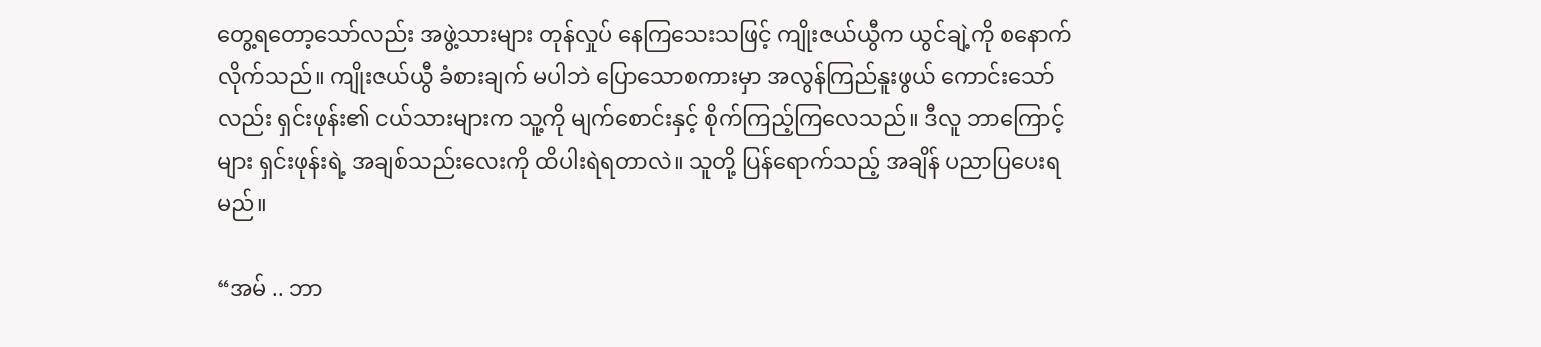တွေ့ရတော့သော်လည်း အဖွဲ့သားများ တုန်လှုပ် နေကြသေးသဖြင့် ကျိုးဇယ်ယွီက ယွင်ချဲ့ကို စနောက် လိုက်သည်။ ကျိုးဇယ်ယွီ ခံစားချက် မပါဘဲ ပြောသောစကားမှာ အလွန်ကြည်နူးဖွယ် ကောင်းသော်လည်း ရှင်းဖုန်း၏ ငယ်သားများက သူ့ကို မျက်စောင်းနှင့် စိုက်ကြည့်ကြလေသည်။ ဒီလူ ဘာကြောင့်များ ရှင်းဖုန်းရဲ့ အချစ်သည်းလေးကို ထိပါးရဲရတာလဲ။ သူတို့ ပြန်ရောက်သည့် အချိန် ပညာပြပေးရမည်။

“အမ် .. ဘာ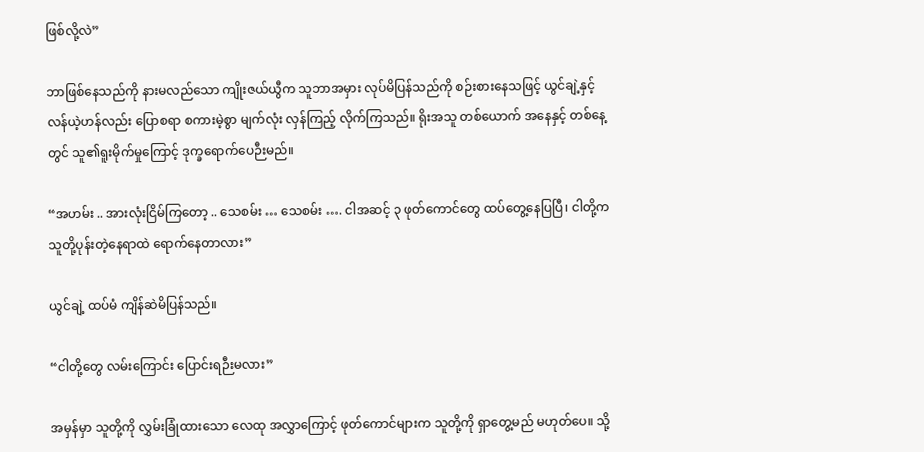ဖြစ်လို့လဲ”

ဘာဖြစ်နေသည်ကို နားမလည်သော ကျိုးဇယ်ယွီက သူဘာအမှား လုပ်မိပြန်သည်ကို စဉ်းစားနေသဖြင့် ယွင်ချဲ့နှင့် လန်ယဲ့ဟန်လည်း ပြောစရာ စကားမဲ့စွာ မျက်လုံး လှန်ကြည့် လိုက်ကြသည်။ ရိုးအသူ တစ်ယောက် အနေနှင့် တစ်နေ့တွင် သူ၏ရူးမိုက်မှုကြောင့် ဒုက္ခရောက်ပေဉီးမည်။

“အဟမ်း .. အားလုံးငြိမ်ကြတော့ .. သေစမ်း … သေစမ်း …. ငါအဆင့် ၃ ဖုတ်ကောင်တွေ ထပ်တွေ့နေပြပြီ၊ ငါတို့က သူတို့ပုန်းတဲ့နေရာထဲ ရောက်နေတာလား”

ယွင်ချဲ့ ထပ်မံ ကျိန်ဆဲမိပြန်သည်။

“ငါတို့တွေ လမ်းကြောင်း ပြောင်းရဉီးမလား”

အမှန်မှာ သူတို့ကို လွှမ်းခြုံထားသော လေထု အလွှာကြောင့် ဖုတ်ကောင်များက သူတို့ကို ရှာတွေ့မည် မဟုတ်ပေ။ သို့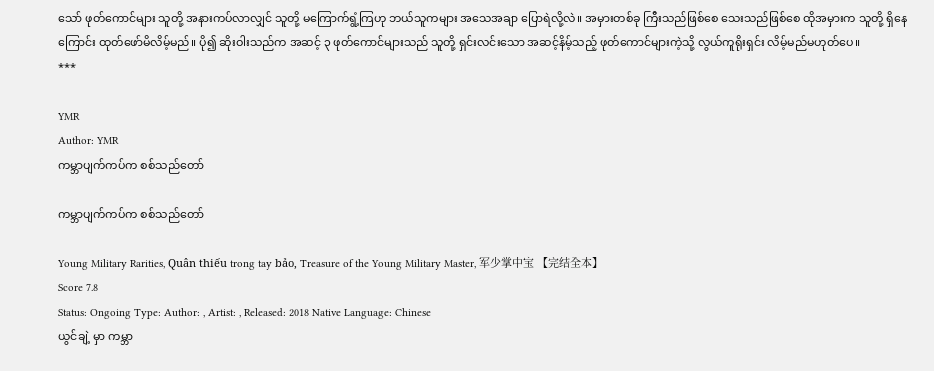သော် ဖုတ်ကောင်များ သူတို့ အနားကပ်လာလျှင် သူတို့ မကြောက်ရွံ့ကြဟု ဘယ်သူကများ အသေအချာ ပြောရဲလို့လဲ။ အမှားတစ်ခု ကြီးသည်ဖြစ်စေ သေးသည်ဖြစ်စေ ထိုအမှားက သူတို့ ရှိနေကြောင်း ထုတ်ဖော်မိလိမ့်မည်။ ပို၍ ဆိုးဝါးသည်က အဆင့် ၃ ဖုတ်ကောင်များသည် သူတို့ ရှင်းလင်းသော အဆင့်နိမ့်သည့် ဖုတ်ကောင်များကဲ့သို့ လွယ်ကူရိုးရှင်း လိမ့်မည်မဟုတ်ပေ။
***

YMR
Author: YMR
ကမ္ဘာပျက်ကပ်က စစ်သည်တော်

ကမ္ဘာပျက်ကပ်က စစ်သည်တော်

Young Military Rarities, Quân thiếu trong tay bảo, Treasure of the Young Military Master, 军少掌中宝 【完结全本】
Score 7.8
Status: Ongoing Type: Author: , Artist: , Released: 2018 Native Language: Chinese
ယွင်ချဲ့ မှာ ကမ္ဘာ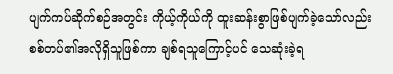ပျက်ကပ်ဆိုက်စဉ်အတွင်း ကိုယ့်ကိုယ်ကို ထူးဆန်းစွာဖြစ်ပျက်ခဲ့သော်လည်း စစ်တပ်၏အလိုရှိသူဖြစ်ကာ ချစ်ရသူကြောင့်ပင် သေဆုံးခဲ့ရ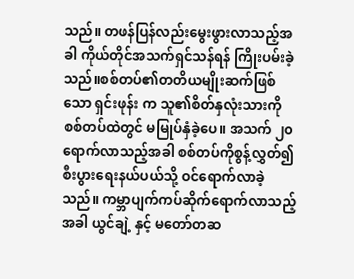သည်။ တဖန်ပြန်လည်းမွေးဖွားလာသည့်အခါ ကိုယ်တိုင်အသက်ရှင်သန်ရန် ကြိုးပမ်းခဲ့သည်။စစ်တပ်၏တတိယမျိုးဆက်ဖြစ်သော ရှင်းဖုန်း က သူ၏စိတ်နှလုံးသားကို စစ်တပ်ထဲတွင် မမြုပ်နှံခဲ့ပေ။ အသက် ၂၀ရောက်လာသည့်အခါ စစ်တပ်ကိုစွန့်လွှတ်၍ စီးပွားရေးနယ်ပယ်သို့ ဝင်ရောက်လာခဲ့သည်။ ကမ္ဘာပျက်ကပ်ဆိုက်ရောက်လာသည့်အခါ ယွင်ချဲ့ နှင့် မတော်တဆ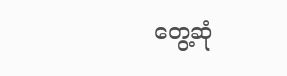တွေ့ဆုံ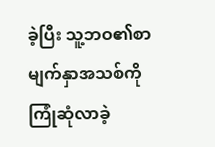ခဲ့ပြီး သူ့ဘဝ၏စာမျက်နှာအသစ်ကို ကြုံဆုံလာခဲ့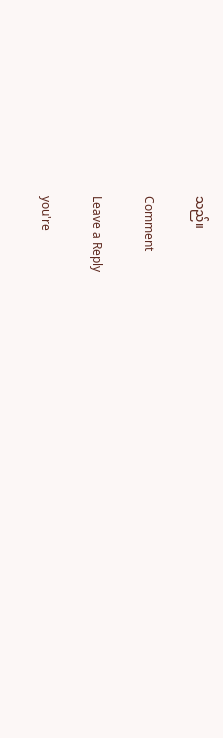သည်။

Comment

Leave a Reply

you're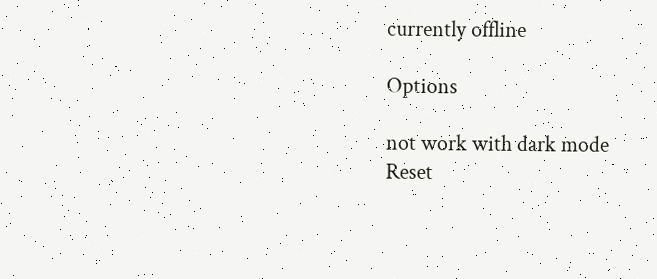currently offline

Options

not work with dark mode
Reset